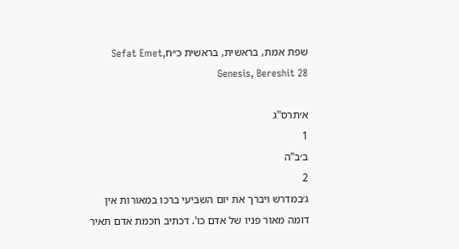שפת אמת, בראשית, בראשית כ״חSefat Emet, Genesis, Bereshit 28

א׳תרס"ג
1
ב׳ב"ה
2
ג׳במדרש ויברך את יום השביעי ברכו במאורות אין דומה מאור פניו של אדם כו'. דכתיב חכמת אדם תאיר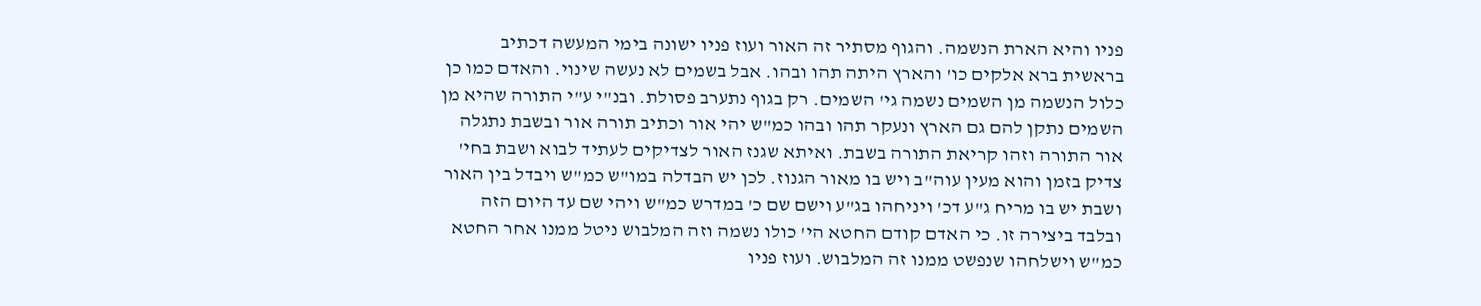פניו והיא הארת הנשמה. והגוף מסתיר זה האור ועוז פניו ישונה בימי המעשה דכתיב בראשית ברא אלקים כו' והארץ היתה תהו ובהו. אבל בשמים לא נעשה שינוי. והאדם כמו כן כלול הנשמה מן השמים נשמה גי' השמים. רק בגוף נתערב פסולת. ובנ"י ע"י התורה שהיא מן השמים נתקן להם גם הארץ ונעקר תהו ובהו כמ"ש יהי אור וכתיב תורה אור ובשבת נתגלה אור התורה וזהו קריאת התורה בשבת. ואיתא שגנז האור לצדיקים לעתיד לבוא ושבת בחי' צדיק בזמן והוא מעין עוה"ב ויש בו מאור הגנוז. לכן יש הבדלה במו"ש כמ"ש ויבדל בין האור ושבת יש בו מריח ג"ע דכ' ויניחהו בג"ע וישם שם כ' במדרש כמ"ש ויהי שם עד היום הזה ובלבד ביצירה זו. כי האדם קודם החטא הי' כולו נשמה וזה המלבוש ניטל ממנו אחר החטא כמ"ש וישלחהו שנפשט ממנו זה המלבוש. ועוז פניו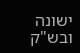ישונה ובש"ק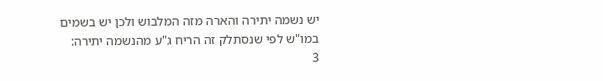יש נשמה יתירה והארה מזה המלבוש ולכן יש בשמים במו"ש לפי שנסתלק זה הריח ג"ע מהנשמה יתירה:
3